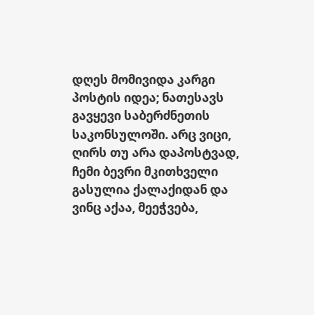დღეს მომივიდა კარგი პოსტის იდეა; ნათესავს გავყევი საბერძნეთის საკონსულოში. არც ვიცი, ღირს თუ არა დაპოსტვად, ჩემი ბევრი მკითხველი გასულია ქალაქიდან და ვინც აქაა, მეეჭვება,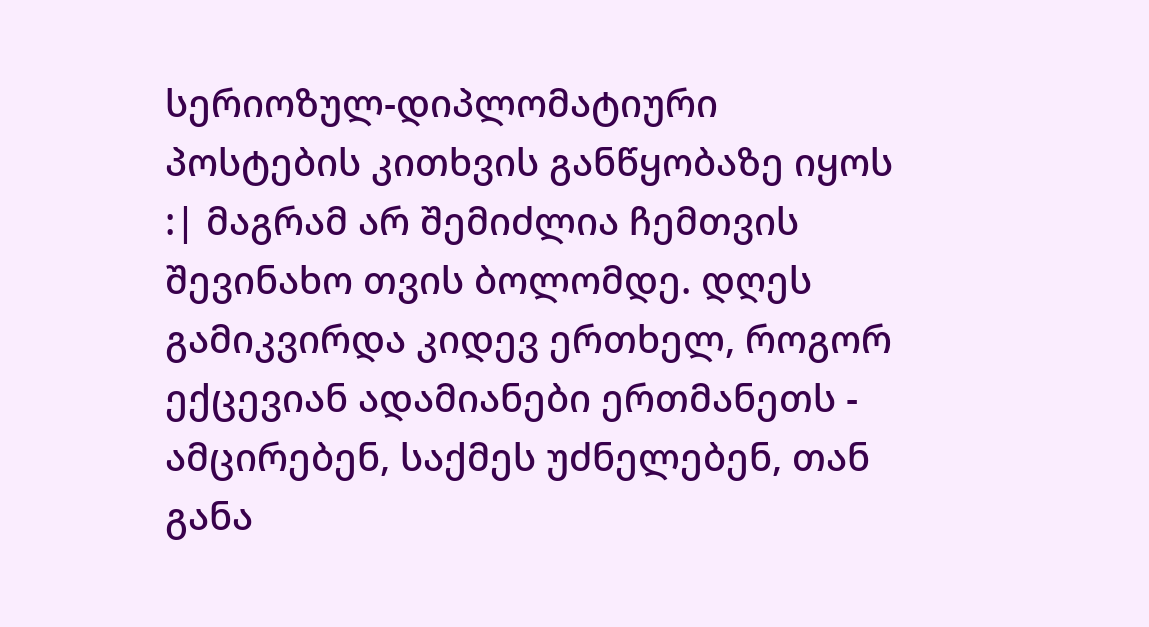სერიოზულ-დიპლომატიური პოსტების კითხვის განწყობაზე იყოს :| მაგრამ არ შემიძლია ჩემთვის შევინახო თვის ბოლომდე. დღეს გამიკვირდა კიდევ ერთხელ, როგორ ექცევიან ადამიანები ერთმანეთს - ამცირებენ, საქმეს უძნელებენ, თან განა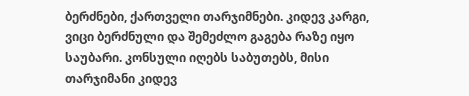ბერძნები, ქართველი თარჯიმნები. კიდევ კარგი, ვიცი ბერძნული და შემეძლო გაგება რაზე იყო საუბარი. კონსული იღებს საბუთებს, მისი თარჯიმანი კიდევ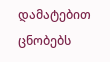დამატებით ცნობებს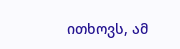ითხოვს, ამ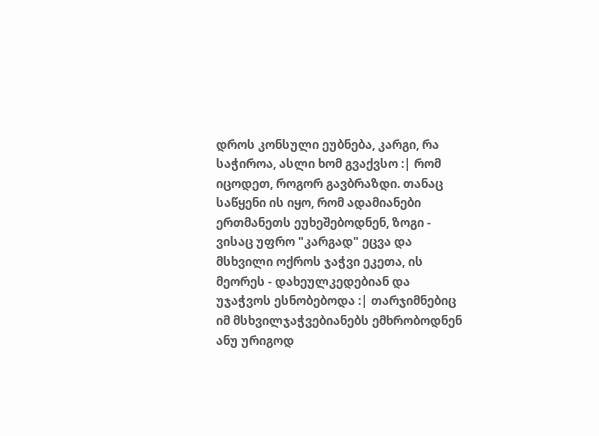დროს კონსული ეუბნება, კარგი, რა საჭიროა, ასლი ხომ გვაქვსო :| რომ იცოდეთ, როგორ გავბრაზდი. თანაც საწყენი ის იყო, რომ ადამიანები ერთმანეთს ეუხეშებოდნენ, ზოგი - ვისაც უფრო "კარგად" ეცვა და მსხვილი ოქროს ჯაჭვი ეკეთა, ის მეორეს - დახეულკედებიან და უჯაჭვოს ესნობებოდა :| თარჯიმნებიც იმ მსხვილჯაჭვებიანებს ემხრობოდნენ ანუ ურიგოდ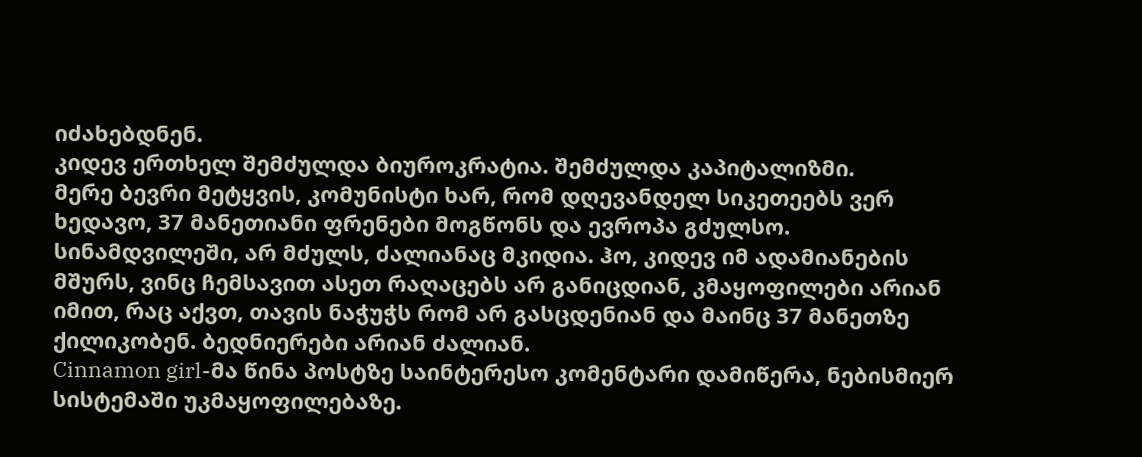იძახებდნენ.
კიდევ ერთხელ შემძულდა ბიუროკრატია. შემძულდა კაპიტალიზმი.
მერე ბევრი მეტყვის, კომუნისტი ხარ, რომ დღევანდელ სიკეთეებს ვერ ხედავო, 37 მანეთიანი ფრენები მოგწონს და ევროპა გძულსო. სინამდვილეში, არ მძულს, ძალიანაც მკიდია. ჰო, კიდევ იმ ადამიანების მშურს, ვინც ჩემსავით ასეთ რაღაცებს არ განიცდიან, კმაყოფილები არიან იმით, რაც აქვთ, თავის ნაჭუჭს რომ არ გასცდენიან და მაინც 37 მანეთზე ქილიკობენ. ბედნიერები არიან ძალიან.
Cinnamon girl-მა წინა პოსტზე საინტერესო კომენტარი დამიწერა, ნებისმიერ სისტემაში უკმაყოფილებაზე.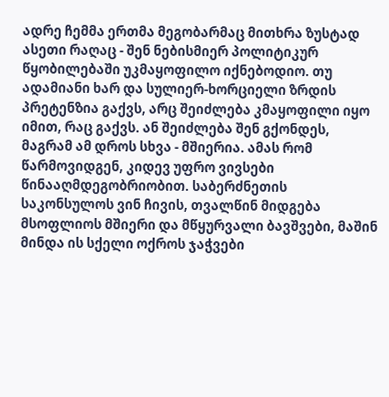ადრე ჩემმა ერთმა მეგობარმაც მითხრა ზუსტად ასეთი რაღაც - შენ ნებისმიერ პოლიტიკურ წყობილებაში უკმაყოფილო იქნებოდიო. თუ ადამიანი ხარ და სულიერ-ხორციელი ზრდის პრეტენზია გაქვს, არც შეიძლება კმაყოფილი იყო იმით, რაც გაქვს. ან შეიძლება შენ გქონდეს, მაგრამ ამ დროს სხვა - მშიერია. ამას რომ წარმოვიდგენ, კიდევ უფრო ვივსები წინააღმდეგობრიობით. საბერძნეთის საკონსულოს ვინ ჩივის, თვალწინ მიდგება მსოფლიოს მშიერი და მწყურვალი ბავშვები, მაშინ მინდა ის სქელი ოქროს ჯაჭვები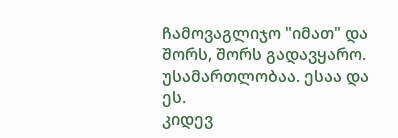ჩამოვაგლიჯო "იმათ" და შორს, შორს გადავყარო. უსამართლობაა. ესაა და ეს.
კიდევ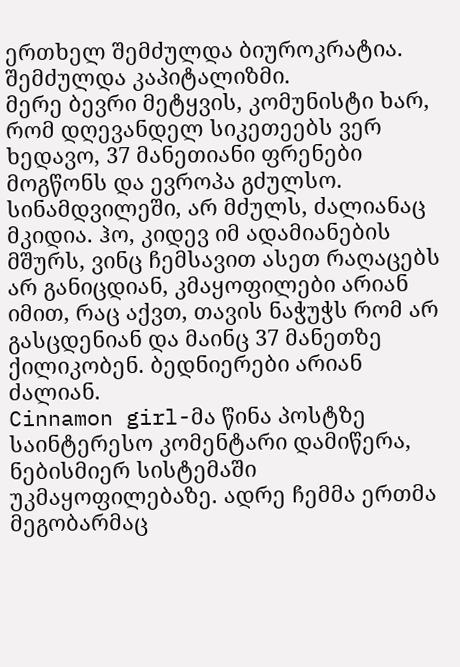ერთხელ შემძულდა ბიუროკრატია. შემძულდა კაპიტალიზმი.
მერე ბევრი მეტყვის, კომუნისტი ხარ, რომ დღევანდელ სიკეთეებს ვერ ხედავო, 37 მანეთიანი ფრენები მოგწონს და ევროპა გძულსო. სინამდვილეში, არ მძულს, ძალიანაც მკიდია. ჰო, კიდევ იმ ადამიანების მშურს, ვინც ჩემსავით ასეთ რაღაცებს არ განიცდიან, კმაყოფილები არიან იმით, რაც აქვთ, თავის ნაჭუჭს რომ არ გასცდენიან და მაინც 37 მანეთზე ქილიკობენ. ბედნიერები არიან ძალიან.
Cinnamon girl-მა წინა პოსტზე საინტერესო კომენტარი დამიწერა, ნებისმიერ სისტემაში უკმაყოფილებაზე. ადრე ჩემმა ერთმა მეგობარმაც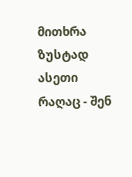მითხრა ზუსტად ასეთი რაღაც - შენ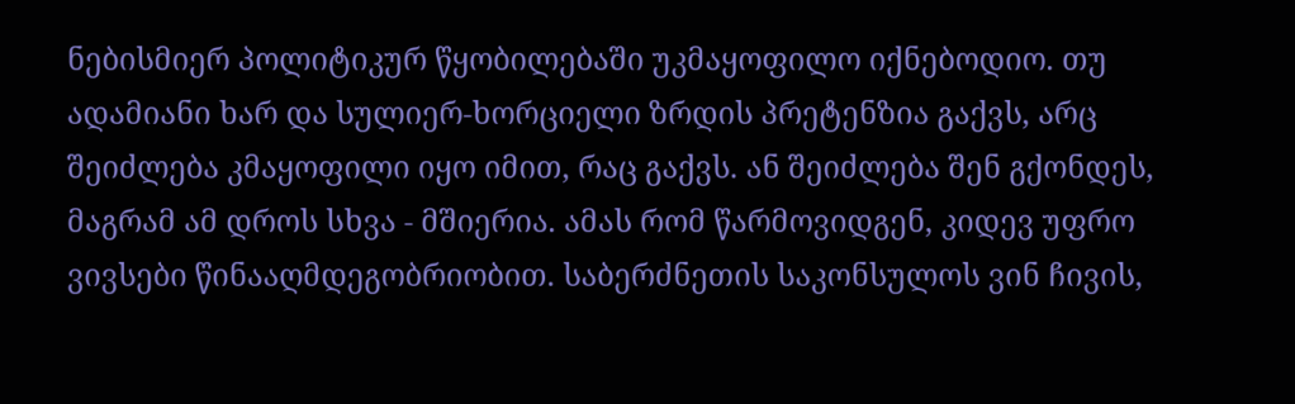ნებისმიერ პოლიტიკურ წყობილებაში უკმაყოფილო იქნებოდიო. თუ ადამიანი ხარ და სულიერ-ხორციელი ზრდის პრეტენზია გაქვს, არც შეიძლება კმაყოფილი იყო იმით, რაც გაქვს. ან შეიძლება შენ გქონდეს, მაგრამ ამ დროს სხვა - მშიერია. ამას რომ წარმოვიდგენ, კიდევ უფრო ვივსები წინააღმდეგობრიობით. საბერძნეთის საკონსულოს ვინ ჩივის,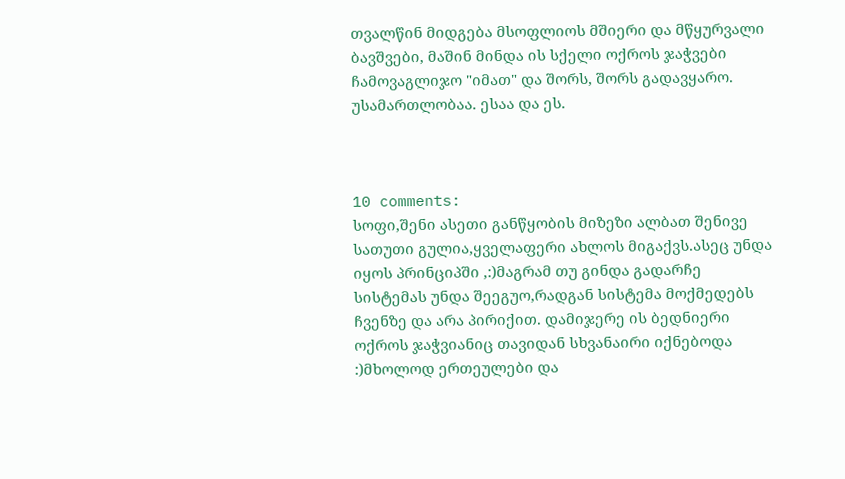თვალწინ მიდგება მსოფლიოს მშიერი და მწყურვალი ბავშვები, მაშინ მინდა ის სქელი ოქროს ჯაჭვები ჩამოვაგლიჯო "იმათ" და შორს, შორს გადავყარო. უსამართლობაა. ესაა და ეს.



10 comments:
სოფი,შენი ასეთი განწყობის მიზეზი ალბათ შენივე სათუთი გულია,ყველაფერი ახლოს მიგაქვს.ასეც უნდა იყოს პრინციპში ,:)მაგრამ თუ გინდა გადარჩე სისტემას უნდა შეეგუო,რადგან სისტემა მოქმედებს ჩვენზე და არა პირიქით. დამიჯერე ის ბედნიერი ოქროს ჯაჭვიანიც თავიდან სხვანაირი იქნებოდა :)მხოლოდ ერთეულები და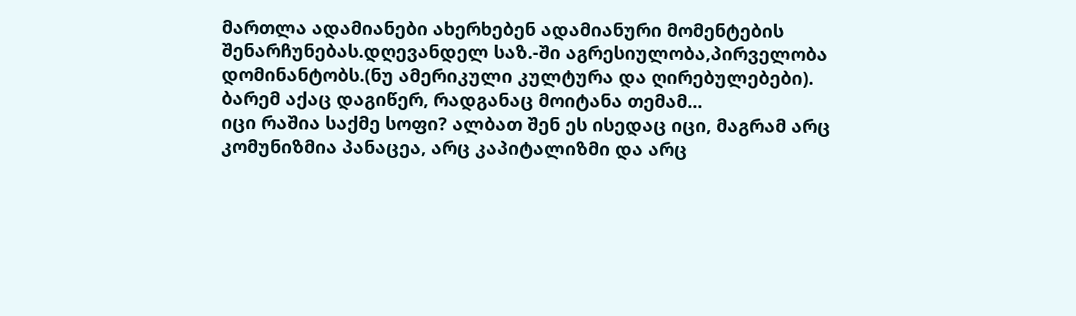მართლა ადამიანები ახერხებენ ადამიანური მომენტების შენარჩუნებას.დღევანდელ საზ.-ში აგრესიულობა,პირველობა დომინანტობს.(ნუ ამერიკული კულტურა და ღირებულებები).
ბარემ აქაც დაგიწერ, რადგანაც მოიტანა თემამ...
იცი რაშია საქმე სოფი? ალბათ შენ ეს ისედაც იცი, მაგრამ არც კომუნიზმია პანაცეა, არც კაპიტალიზმი და არც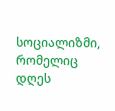სოციალიზმი, რომელიც დღეს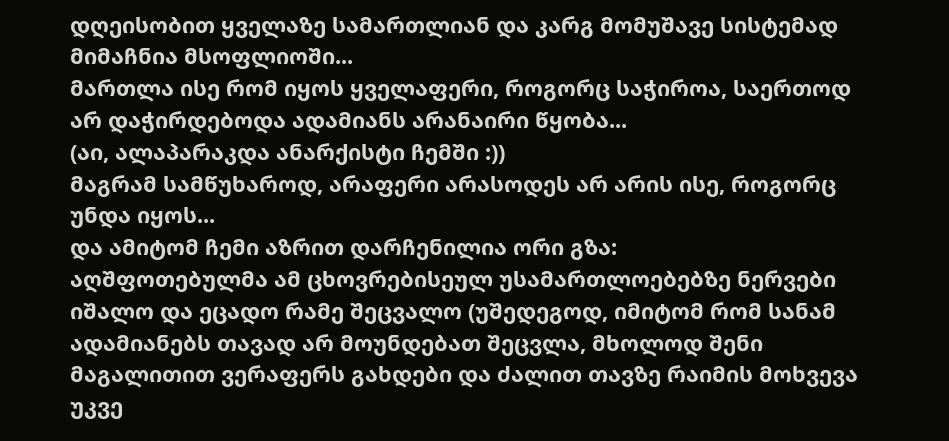დღეისობით ყველაზე სამართლიან და კარგ მომუშავე სისტემად მიმაჩნია მსოფლიოში...
მართლა ისე რომ იყოს ყველაფერი, როგორც საჭიროა, საერთოდ არ დაჭირდებოდა ადამიანს არანაირი წყობა...
(აი, ალაპარაკდა ანარქისტი ჩემში :))
მაგრამ სამწუხაროდ, არაფერი არასოდეს არ არის ისე, როგორც უნდა იყოს...
და ამიტომ ჩემი აზრით დარჩენილია ორი გზა:
აღშფოთებულმა ამ ცხოვრებისეულ უსამართლოებებზე ნერვები იშალო და ეცადო რამე შეცვალო (უშედეგოდ, იმიტომ რომ სანამ ადამიანებს თავად არ მოუნდებათ შეცვლა, მხოლოდ შენი მაგალითით ვერაფერს გახდები და ძალით თავზე რაიმის მოხვევა უკვე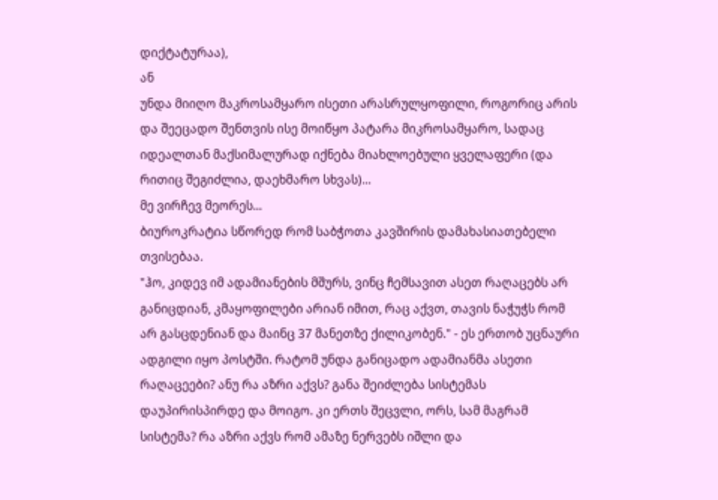დიქტატურაა),
ან
უნდა მიიღო მაკროსამყარო ისეთი არასრულყოფილი, როგორიც არის და შეეცადო შენთვის ისე მოიწყო პატარა მიკროსამყარო, სადაც იდეალთან მაქსიმალურად იქნება მიახლოებული ყველაფერი (და რითიც შეგიძლია, დაეხმარო სხვას)...
მე ვირჩევ მეორეს...
ბიუროკრატია სწორედ რომ საბჭოთა კავშირის დამახასიათებელი თვისებაა.
"ჰო, კიდევ იმ ადამიანების მშურს, ვინც ჩემსავით ასეთ რაღაცებს არ განიცდიან, კმაყოფილები არიან იმით, რაც აქვთ, თავის ნაჭუჭს რომ არ გასცდენიან და მაინც 37 მანეთზე ქილიკობენ." - ეს ერთობ უცნაური ადგილი იყო პოსტში. რატომ უნდა განიცადო ადამიანმა ასეთი რაღაცეები? ანუ რა აზრი აქვს? განა შეიძლება სისტემას დაუპირისპირდე და მოიგო. კი ერთს შეცვლი, ორს, სამ მაგრამ სისტემა? რა აზრი აქვს რომ ამაზე ნერვებს იშლი და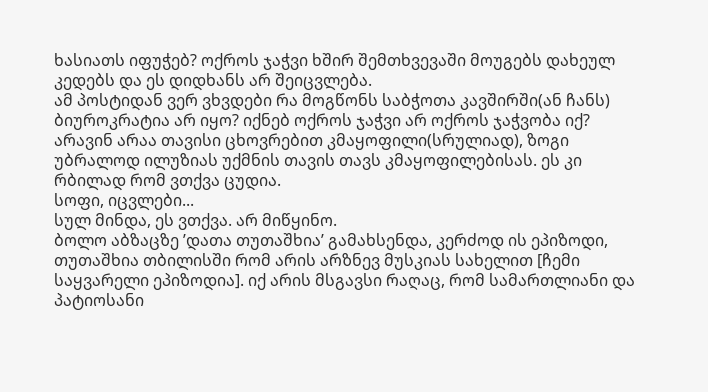ხასიათს იფუჭებ? ოქროს ჯაჭვი ხშირ შემთხვევაში მოუგებს დახეულ კედებს და ეს დიდხანს არ შეიცვლება.
ამ პოსტიდან ვერ ვხვდები რა მოგწონს საბჭოთა კავშირში(ან ჩანს) ბიუროკრატია არ იყო? იქნებ ოქროს ჯაჭვი არ ოქროს ჯაჭვობა იქ?
არავინ არაა თავისი ცხოვრებით კმაყოფილი(სრულიად), ზოგი უბრალოდ ილუზიას უქმნის თავის თავს კმაყოფილებისას. ეს კი რბილად რომ ვთქვა ცუდია.
სოფი, იცვლები...
სულ მინდა, ეს ვთქვა. არ მიწყინო.
ბოლო აბზაცზე ’დათა თუთაშხია’ გამახსენდა, კერძოდ ის ეპიზოდი, თუთაშხია თბილისში რომ არის არზნევ მუსკიას სახელით [ჩემი საყვარელი ეპიზოდია]. იქ არის მსგავსი რაღაც, რომ სამართლიანი და პატიოსანი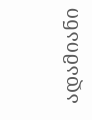ადამიანი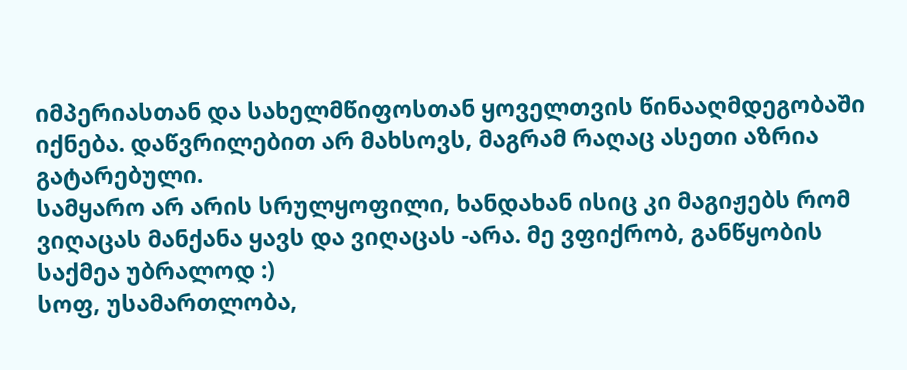იმპერიასთან და სახელმწიფოსთან ყოველთვის წინააღმდეგობაში იქნება. დაწვრილებით არ მახსოვს, მაგრამ რაღაც ასეთი აზრია გატარებული.
სამყარო არ არის სრულყოფილი, ხანდახან ისიც კი მაგიჟებს რომ ვიღაცას მანქანა ყავს და ვიღაცას -არა. მე ვფიქრობ, განწყობის საქმეა უბრალოდ :)
სოფ, უსამართლობა,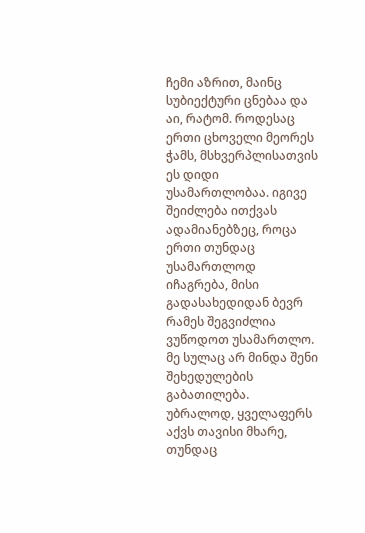ჩემი აზრით, მაინც სუბიექტური ცნებაა და აი, რატომ. როდესაც ერთი ცხოველი მეორეს ჭამს, მსხვერპლისათვის ეს დიდი უსამართლობაა. იგივე შეიძლება ითქვას ადამიანებზეც, როცა ერთი თუნდაც უსამართლოდ იჩაგრება, მისი გადასახედიდან ბევრ რამეს შეგვიძლია ვუწოდოთ უსამართლო.
მე სულაც არ მინდა შენი შეხედულების გაბათილება. უბრალოდ, ყველაფერს აქვს თავისი მხარე, თუნდაც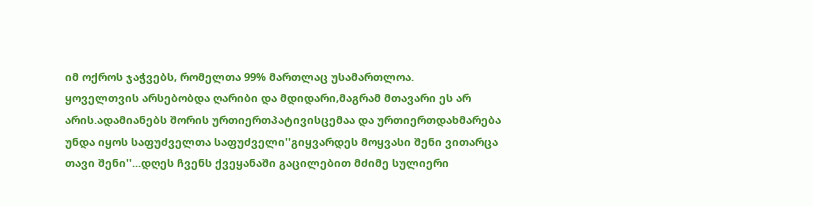იმ ოქროს ჯაჭვებს, რომელთა 99% მართლაც უსამართლოა.
ყოველთვის არსებობდა ღარიბი და მდიდარი,მაგრამ მთავარი ეს არ არის.ადამიანებს შორის ურთიერთპატივისცემაა და ურთიერთდახმარება უნდა იყოს საფუძველთა საფუძველი''გიყვარდეს მოყვასი შენი ვითარცა თავი შენი''...დღეს ჩვენს ქვეყანაში გაცილებით მძიმე სულიერი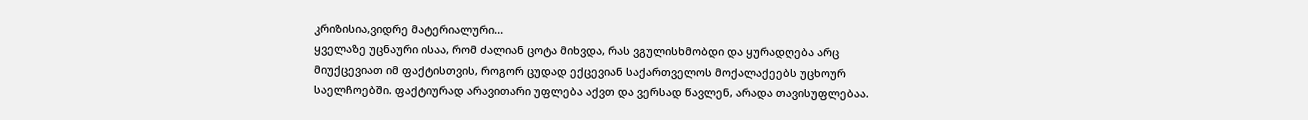კრიზისია,ვიდრე მატერიალური...
ყველაზე უცნაური ისაა, რომ ძალიან ცოტა მიხვდა, რას ვგულისხმობდი და ყურადღება არც მიუქცევიათ იმ ფაქტისთვის, როგორ ცუდად ექცევიან საქართველოს მოქალაქეებს უცხოურ საელჩოებში. ფაქტიურად არავითარი უფლება აქვთ და ვერსად წავლენ, არადა თავისუფლებაა.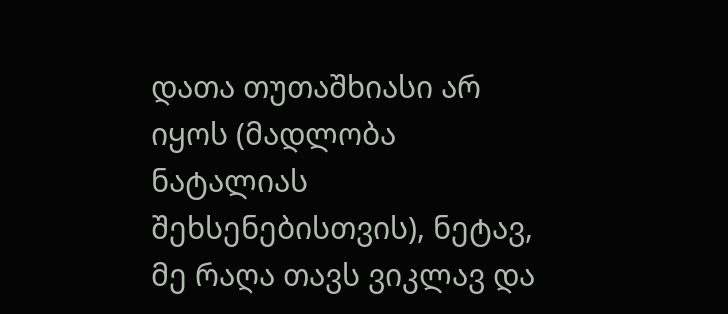დათა თუთაშხიასი არ იყოს (მადლობა ნატალიას შეხსენებისთვის), ნეტავ, მე რაღა თავს ვიკლავ და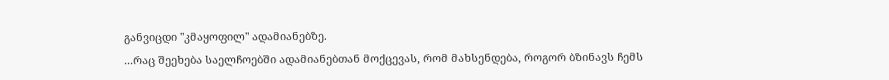განვიცდი "კმაყოფილ" ადამიანებზე.
...რაც შეეხება საელჩოებში ადამიანებთან მოქცევას, რომ მახსენდება, როგორ ბზინავს ჩემს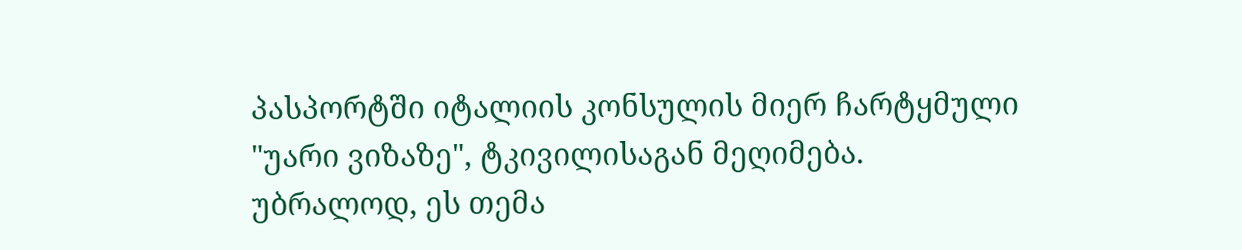პასპორტში იტალიის კონსულის მიერ ჩარტყმული "უარი ვიზაზე", ტკივილისაგან მეღიმება.
უბრალოდ, ეს თემა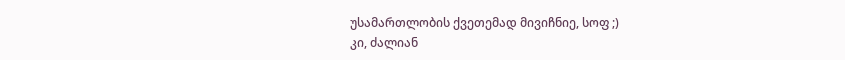უსამართლობის ქვეთემად მივიჩნიე, სოფ ;)
კი, ძალიან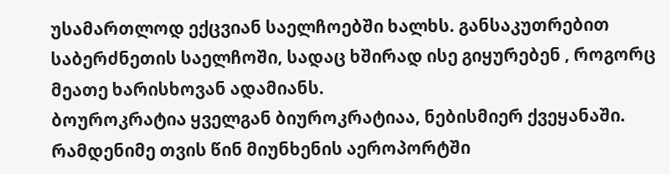უსამართლოდ ექცვიან საელჩოებში ხალხს. განსაკუთრებით საბერძნეთის საელჩოში, სადაც ხშირად ისე გიყურებენ , როგორც მეათე ხარისხოვან ადამიანს.
ბოუროკრატია ყველგან ბიუროკრატიაა, ნებისმიერ ქვეყანაში. რამდენიმე თვის წინ მიუნხენის აეროპორტში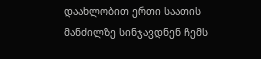დაახლობით ერთი საათის მანძილზე სინჯავდნენ ჩემს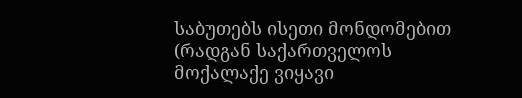საბუთებს ისეთი მონდომებით (რადგან საქართველოს მოქალაქე ვიყავი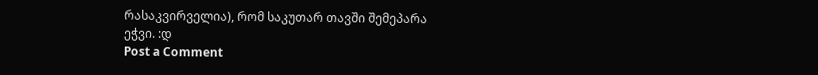რასაკვირველია), რომ საკუთარ თავში შემეპარა ეჭვი. :დ
Post a Comment